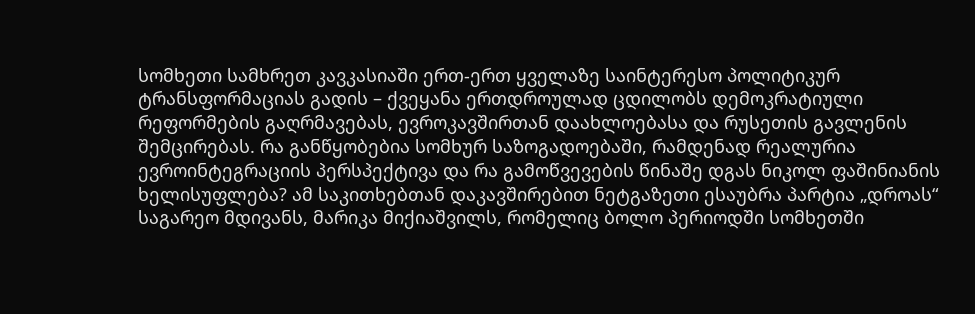სომხეთი სამხრეთ კავკასიაში ერთ-ერთ ყველაზე საინტერესო პოლიტიკურ ტრანსფორმაციას გადის – ქვეყანა ერთდროულად ცდილობს დემოკრატიული რეფორმების გაღრმავებას, ევროკავშირთან დაახლოებასა და რუსეთის გავლენის შემცირებას. რა განწყობებია სომხურ საზოგადოებაში, რამდენად რეალურია ევროინტეგრაციის პერსპექტივა და რა გამოწვევების წინაშე დგას ნიკოლ ფაშინიანის ხელისუფლება? ამ საკითხებთან დაკავშირებით ნეტგაზეთი ესაუბრა პარტია „დროას“ საგარეო მდივანს, მარიკა მიქიაშვილს, რომელიც ბოლო პერიოდში სომხეთში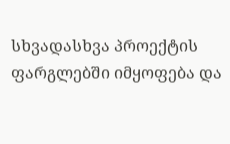სხვადასხვა პროექტის ფარგლებში იმყოფება და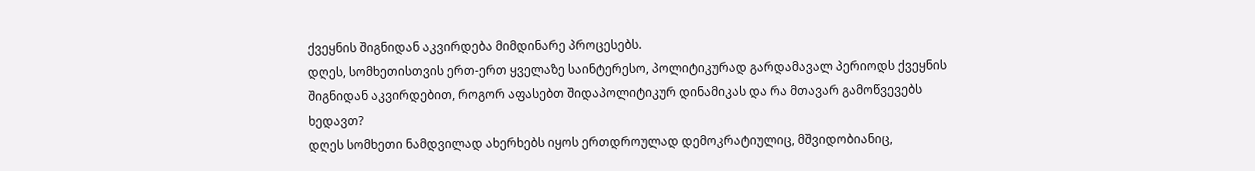ქვეყნის შიგნიდან აკვირდება მიმდინარე პროცესებს.
დღეს, სომხეთისთვის ერთ-ერთ ყველაზე საინტერესო, პოლიტიკურად გარდამავალ პერიოდს ქვეყნის შიგნიდან აკვირდებით, როგორ აფასებთ შიდაპოლიტიკურ დინამიკას და რა მთავარ გამოწვევებს ხედავთ?
დღეს სომხეთი ნამდვილად ახერხებს იყოს ერთდროულად დემოკრატიულიც, მშვიდობიანიც,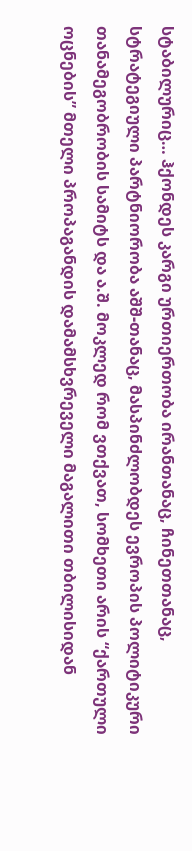სტაბილურიც… ჰქონდეს კარგი ურთიერთობა ირანთანაც, ჩინეთთანაც, სტრატეგიული პარტნიორობა აშშ-თანაც, მასპინძლობდეს ევროპის პოლიტიკური თანამეგობრობის სამიტს და ა.შ. მოკლედ რომ ვთქვათ, სომხეთი არის “ქართული ოცნების” მთელი პროპაგანდის დამამსხვრეველი მაგალითი თბილისიდან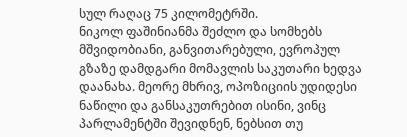სულ რაღაც 75 კილომეტრში.
ნიკოლ ფაშინიანმა შეძლო და სომხებს მშვიდობიანი, განვითარებული, ევროპულ გზაზე დამდგარი მომავლის საკუთარი ხედვა დაანახა. მეორე მხრივ, ოპოზიციის უდიდესი ნაწილი და განსაკუთრებით ისინი, ვინც პარლამენტში შევიდნენ, ნებსით თუ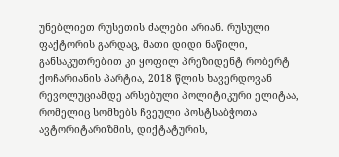უნებლიეთ რუსეთის ძალები არიან. რუსული ფაქტორის გარდაც, მათი დიდი ნაწილი, განსაკუთრებით კი ყოფილ პრეზიდენტ რობერტ ქოჩარიანის პარტია, 2018 წლის ხავერდოვან რევოლუციამდე არსებული პოლიტიკური ელიტაა, რომელიც სომხებს ჩვეული პოსტსაბჭოთა ავტორიტარიზმის, დიქტატურის,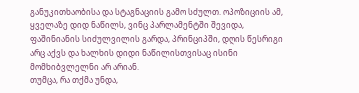განუკითხაობისა და სტაგნაციის გამო სძულთ. ოპოზიციის ამ, ყველაზე დიდ ნაწილს, ვინც პარლამენტში შევიდა, ფაშინიანის სიძულვილის გარდა, პრინციპში, დღის წესრიგი არც აქვს და ხალხის დიდი ნაწილისთვისაც ისინი მომხიბვლელნი არ არიან.
თუმცა, რა თქმა უნდა,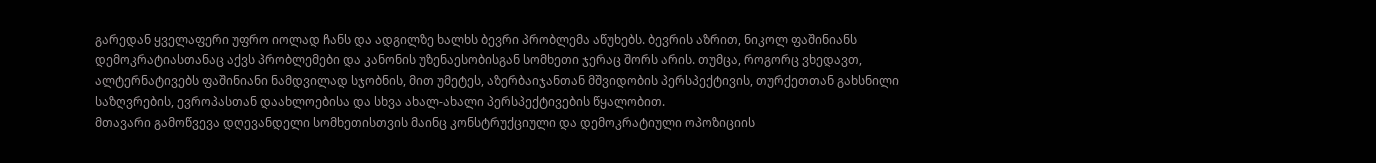გარედან ყველაფერი უფრო იოლად ჩანს და ადგილზე ხალხს ბევრი პრობლემა აწუხებს. ბევრის აზრით, ნიკოლ ფაშინიანს დემოკრატიასთანაც აქვს პრობლემები და კანონის უზენაესობისგან სომხეთი ჯერაც შორს არის. თუმცა, როგორც ვხედავთ, ალტერნატივებს ფაშინიანი ნამდვილად სჯობნის, მით უმეტეს, აზერბაიჯანთან მშვიდობის პერსპექტივის, თურქეთთან გახსნილი საზღვრების, ევროპასთან დაახლოებისა და სხვა ახალ-ახალი პერსპექტივების წყალობით.
მთავარი გამოწვევა დღევანდელი სომხეთისთვის მაინც კონსტრუქციული და დემოკრატიული ოპოზიციის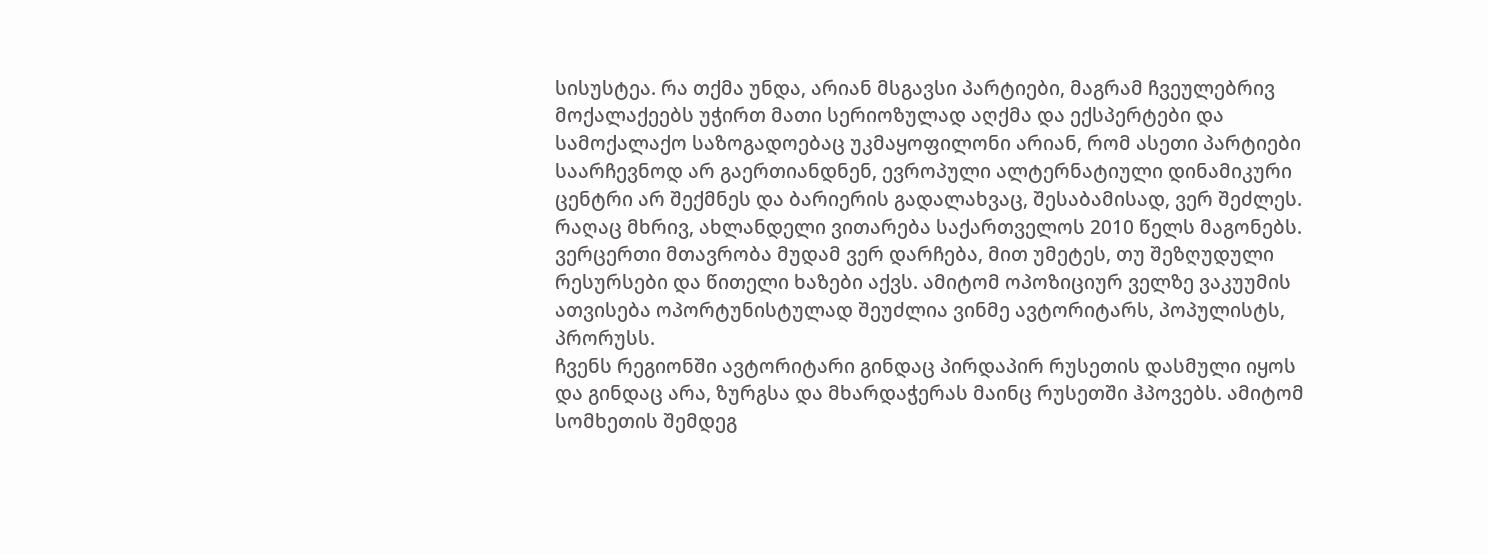სისუსტეა. რა თქმა უნდა, არიან მსგავსი პარტიები, მაგრამ ჩვეულებრივ მოქალაქეებს უჭირთ მათი სერიოზულად აღქმა და ექსპერტები და სამოქალაქო საზოგადოებაც უკმაყოფილონი არიან, რომ ასეთი პარტიები საარჩევნოდ არ გაერთიანდნენ, ევროპული ალტერნატიული დინამიკური ცენტრი არ შექმნეს და ბარიერის გადალახვაც, შესაბამისად, ვერ შეძლეს. რაღაც მხრივ, ახლანდელი ვითარება საქართველოს 2010 წელს მაგონებს. ვერცერთი მთავრობა მუდამ ვერ დარჩება, მით უმეტეს, თუ შეზღუდული რესურსები და წითელი ხაზები აქვს. ამიტომ ოპოზიციურ ველზე ვაკუუმის ათვისება ოპორტუნისტულად შეუძლია ვინმე ავტორიტარს, პოპულისტს, პრორუსს.
ჩვენს რეგიონში ავტორიტარი გინდაც პირდაპირ რუსეთის დასმული იყოს და გინდაც არა, ზურგსა და მხარდაჭერას მაინც რუსეთში ჰპოვებს. ამიტომ სომხეთის შემდეგ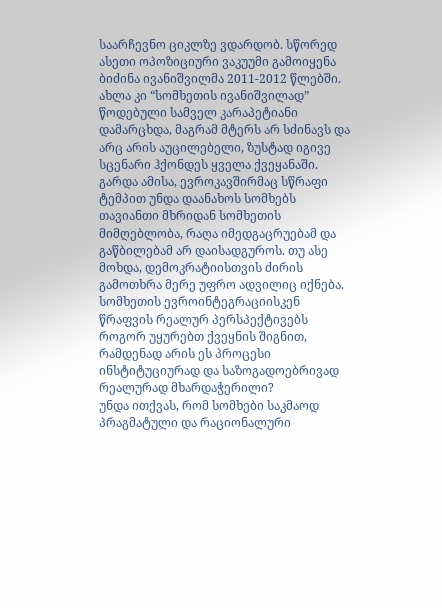საარჩევნო ციკლზე ვდარდობ. სწორედ ასეთი ოპოზიციური ვაკუუმი გამოიყენა ბიძინა ივანიშვილმა 2011-2012 წლებში. ახლა კი “სომხეთის ივანიშვილად” წოდებული სამველ კარაპეტიანი დამარცხდა, მაგრამ მტერს არ სძინავს და არც არის აუცილებელი, ზუსტად იგივე სცენარი ჰქონდეს ყველა ქვეყანაში.
გარდა ამისა, ევროკავშირმაც სწრაფი ტემპით უნდა დაანახოს სომხებს თავიანთი მხრიდან სომხეთის მიმღებლობა, რაღა იმედგაცრუებამ და გაწბილებამ არ დაისადგუროს. თუ ასე მოხდა, დემოკრატიისთვის ძირის გამოთხრა მერე უფრო ადვილიც იქნება.
სომხეთის ევროინტეგრაციისკენ წრაფვის რეალურ პერსპექტივებს როგორ უყურებთ ქვეყნის შიგნით, რამდენად არის ეს პროცესი ინსტიტუციურად და საზოგადოებრივად რეალურად მხარდაჭერილი?
უნდა ითქვას, რომ სომხები საკმაოდ პრაგმატული და რაციონალური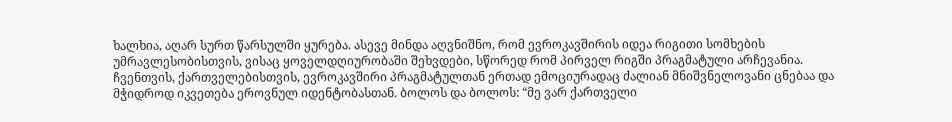ხალხია, აღარ სურთ წარსულში ყურება. ასევე მინდა აღვნიშნო, რომ ევროკავშირის იდეა რიგითი სომხების უმრავლესობისთვის, ვისაც ყოველდღიურობაში შეხვდები, სწორედ რომ პირველ რიგში პრაგმატული არჩევანია.
ჩვენთვის, ქართველებისთვის, ევროკავშირი პრაგმატულთან ერთად ემოციურადაც ძალიან მნიშვნელოვანი ცნებაა და მჭიდროდ იკვეთება ეროვნულ იდენტობასთან. ბოლოს და ბოლოს: “მე ვარ ქართველი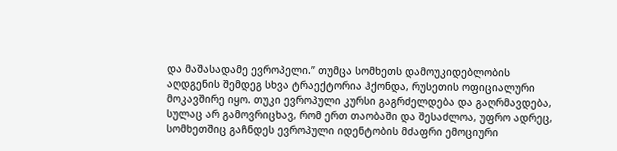და მაშასადამე ევროპელი.” თუმცა სომხეთს დამოუკიდებლობის აღდგენის შემდეგ სხვა ტრაექტორია ჰქონდა, რუსეთის ოფიციალური მოკავშირე იყო. თუკი ევროპული კურსი გაგრძელდება და გაღრმავდება, სულაც არ გამოვრიცხავ, რომ ერთ თაობაში და შესაძლოა, უფრო ადრეც, სომხეთშიც გაჩნდეს ევროპული იდენტობის მძაფრი ემოციური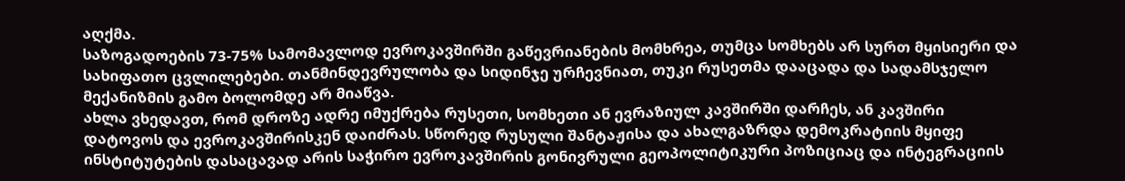აღქმა.
საზოგადოების 73-75% სამომავლოდ ევროკავშირში გაწევრიანების მომხრეა, თუმცა სომხებს არ სურთ მყისიერი და სახიფათო ცვლილებები. თანმინდევრულობა და სიდინჯე ურჩევნიათ, თუკი რუსეთმა დააცადა და სადამსჯელო მექანიზმის გამო ბოლომდე არ მიაწვა.
ახლა ვხედავთ, რომ დროზე ადრე იმუქრება რუსეთი, სომხეთი ან ევრაზიულ კავშირში დარჩეს, ან კავშირი დატოვოს და ევროკავშირისკენ დაიძრას. სწორედ რუსული შანტაჟისა და ახალგაზრდა დემოკრატიის მყიფე ინსტიტუტების დასაცავად არის საჭირო ევროკავშირის გონივრული გეოპოლიტიკური პოზიციაც და ინტეგრაციის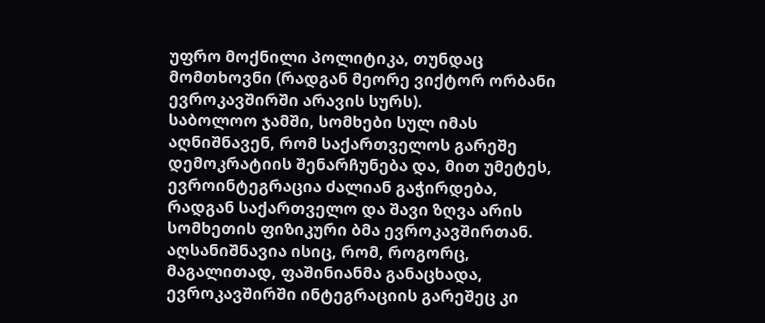უფრო მოქნილი პოლიტიკა, თუნდაც მომთხოვნი (რადგან მეორე ვიქტორ ორბანი ევროკავშირში არავის სურს).
საბოლოო ჯამში, სომხები სულ იმას აღნიშნავენ, რომ საქართველოს გარეშე დემოკრატიის შენარჩუნება და, მით უმეტეს, ევროინტეგრაცია ძალიან გაჭირდება, რადგან საქართველო და შავი ზღვა არის სომხეთის ფიზიკური ბმა ევროკავშირთან. აღსანიშნავია ისიც, რომ, როგორც, მაგალითად, ფაშინიანმა განაცხადა, ევროკავშირში ინტეგრაციის გარეშეც კი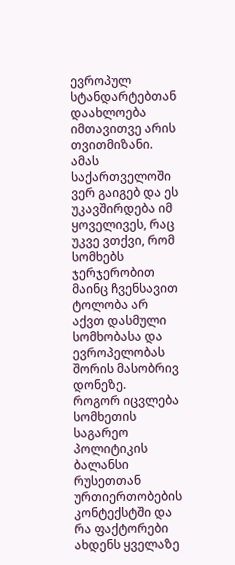ევროპულ სტანდარტებთან დაახლოება იმთავითვე არის თვითმიზანი. ამას საქართველოში ვერ გაიგებ და ეს უკავშირდება იმ ყოველივეს, რაც უკვე ვთქვი, რომ სომხებს ჯერჯერობით მაინც ჩვენსავით ტოლობა არ აქვთ დასმული სომხობასა და ევროპელობას შორის მასობრივ დონეზე.
როგორ იცვლება სომხეთის საგარეო პოლიტიკის ბალანსი რუსეთთან ურთიერთობების კონტექსტში და რა ფაქტორები ახდენს ყველაზე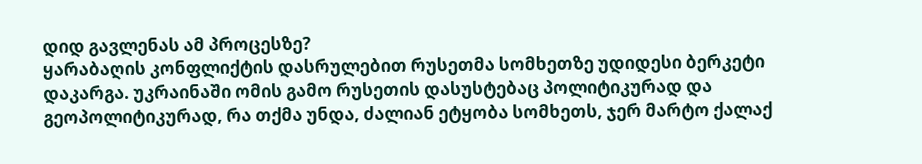დიდ გავლენას ამ პროცესზე?
ყარაბაღის კონფლიქტის დასრულებით რუსეთმა სომხეთზე უდიდესი ბერკეტი დაკარგა. უკრაინაში ომის გამო რუსეთის დასუსტებაც პოლიტიკურად და გეოპოლიტიკურად, რა თქმა უნდა, ძალიან ეტყობა სომხეთს, ჯერ მარტო ქალაქ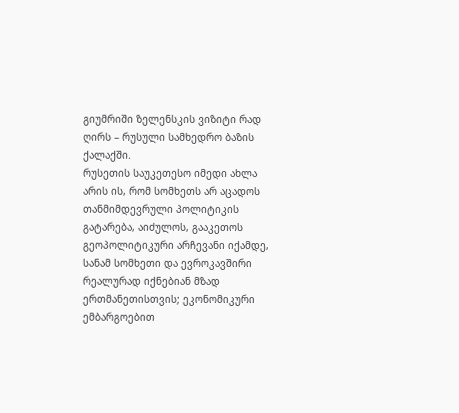გიუმრიში ზელენსკის ვიზიტი რად ღირს – რუსული სამხედრო ბაზის ქალაქში.
რუსეთის საუკეთესო იმედი ახლა არის ის, რომ სომხეთს არ აცადოს თანმიმდევრული პოლიტიკის გატარება, აიძულოს, გააკეთოს გეოპოლიტიკური არჩევანი იქამდე, სანამ სომხეთი და ევროკავშირი რეალურად იქნებიან მზად ერთმანეთისთვის; ეკონომიკური ემბარგოებით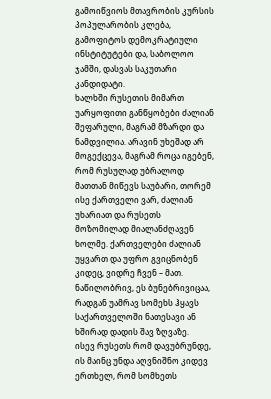გამოიწვიოს მთავრობის კურსის პოპულარობის კლება, გამოფიტოს დემოკრატიული ინსტიტუტები და, საბოლოო ჯამში, დასვას საკუთარი კანდიდატი.
ხალხში რუსეთის მიმართ უარყოფითი განწყობები ძალიან შეფარული, მაგრამ მზარდი და ნამდვილია. არავინ უხეშად არ მოგექცევა, მაგრამ როცა იგებენ, რომ რუსულად უბრალოდ მათთან მიწევს საუბარი, თორემ ისე ქართველი ვარ, ძალიან უხარიათ და რუსეთს მოზომილად მიალანძღავენ ხოლმე. ქართველები ძალიან უყვართ და უფრო გვიცნობენ კიდეც, ვიდრე ჩვენ – მათ. ნაწილობრივ, ეს ბუნებრივიცაა, რადგან უამრავ სომეხს ჰყავს საქართველოში ნათესავი ან ხშირად დადის შავ ზღვაზე.
ისევ რუსეთს რომ დავუბრუნდე, ის მაინც უნდა აღვნიშნო კიდევ ერთხელ, რომ სომხეთს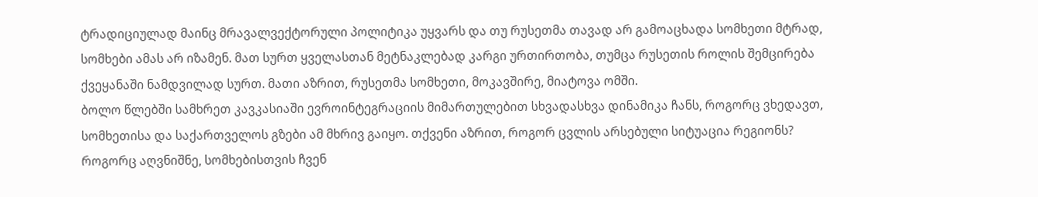ტრადიციულად მაინც მრავალვექტორული პოლიტიკა უყვარს და თუ რუსეთმა თავად არ გამოაცხადა სომხეთი მტრად, სომხები ამას არ იზამენ. მათ სურთ ყველასთან მეტნაკლებად კარგი ურთირთობა, თუმცა რუსეთის როლის შემცირება ქვეყანაში ნამდვილად სურთ. მათი აზრით, რუსეთმა სომხეთი, მოკავშირე, მიატოვა ომში.
ბოლო წლებში სამხრეთ კავკასიაში ევროინტეგრაციის მიმართულებით სხვადასხვა დინამიკა ჩანს, როგორც ვხედავთ, სომხეთისა და საქართველოს გზები ამ მხრივ გაიყო. თქვენი აზრით, როგორ ცვლის არსებული სიტუაცია რეგიონს?
როგორც აღვნიშნე, სომხებისთვის ჩვენ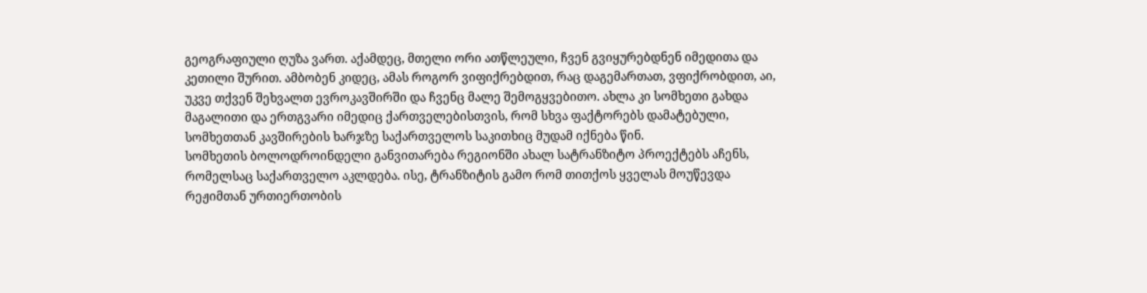გეოგრაფიული ღუზა ვართ. აქამდეც, მთელი ორი ათწლეული, ჩვენ გვიყურებდნენ იმედითა და კეთილი შურით. ამბობენ კიდეც, ამას როგორ ვიფიქრებდით, რაც დაგემართათ, ვფიქრობდით, აი, უკვე თქვენ შეხვალთ ევროკავშირში და ჩვენც მალე შემოგყვებითო. ახლა კი სომხეთი გახდა მაგალითი და ერთგვარი იმედიც ქართველებისთვის, რომ სხვა ფაქტორებს დამატებული, სომხეთთან კავშირების ხარჯზე საქართველოს საკითხიც მუდამ იქნება წინ.
სომხეთის ბოლოდროინდელი განვითარება რეგიონში ახალ სატრანზიტო პროექტებს აჩენს, რომელსაც საქართველო აკლდება. ისე, ტრანზიტის გამო რომ თითქოს ყველას მოუწევდა რეჟიმთან ურთიერთობის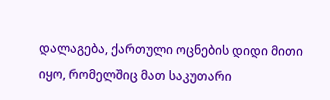დალაგება, ქართული ოცნების დიდი მითი იყო, რომელშიც მათ საკუთარი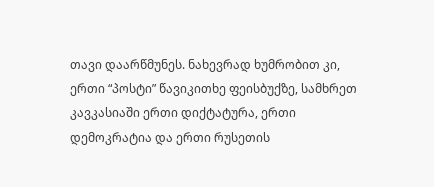თავი დაარწმუნეს. ნახევრად ხუმრობით კი, ერთი “პოსტი” წავიკითხე ფეისბუქზე, სამხრეთ კავკასიაში ერთი დიქტატურა, ერთი დემოკრატია და ერთი რუსეთის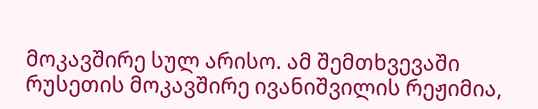მოკავშირე სულ არისო. ამ შემთხვევაში რუსეთის მოკავშირე ივანიშვილის რეჟიმია,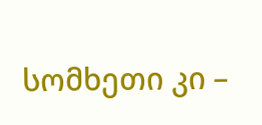სომხეთი კი –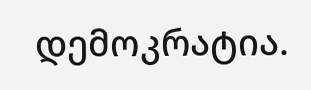დემოკრატია.